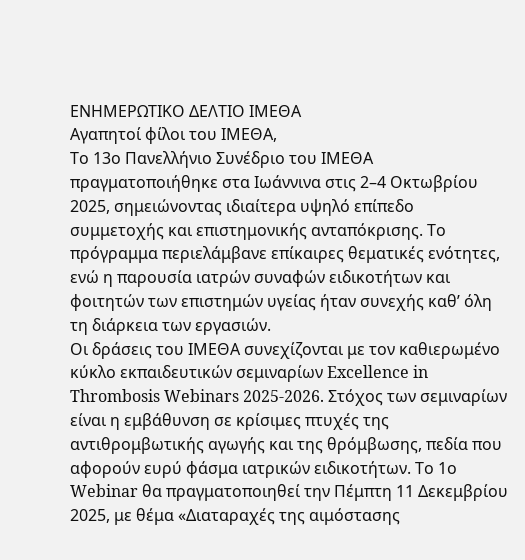ΕΝΗΜΕΡΩΤΙΚΟ ΔΕΛΤΙΟ ΙΜΕΘΑ
Αγαπητοί φίλοι του ΙΜΕΘΑ,
Το 13ο Πανελλήνιο Συνέδριο του ΙΜΕΘΑ πραγματοποιήθηκε στα Ιωάννινα στις 2–4 Οκτωβρίου 2025, σημειώνοντας ιδιαίτερα υψηλό επίπεδο συμμετοχής και επιστημονικής ανταπόκρισης. Το πρόγραμμα περιελάμβανε επίκαιρες θεματικές ενότητες, ενώ η παρουσία ιατρών συναφών ειδικοτήτων και φοιτητών των επιστημών υγείας ήταν συνεχής καθ’ όλη τη διάρκεια των εργασιών.
Οι δράσεις του ΙΜΕΘΑ συνεχίζονται με τον καθιερωμένο κύκλο εκπαιδευτικών σεμιναρίων Excellence in Thrombosis Webinars 2025-2026. Στόχος των σεμιναρίων είναι η εμβάθυνση σε κρίσιμες πτυχές της αντιθρομβωτικής αγωγής και της θρόμβωσης, πεδία που αφορούν ευρύ φάσμα ιατρικών ειδικοτήτων. Το 1ο Webinar θα πραγματοποιηθεί την Πέμπτη 11 Δεκεμβρίου 2025, με θέμα «Διαταραχές της αιμόστασης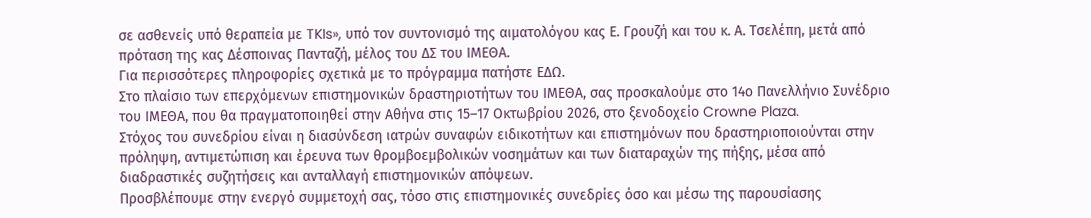σε ασθενείς υπό θεραπεία με TKIs», υπό τον συντονισμό της αιματολόγου κας Ε. Γρουζή και του κ. Α. Τσελέπη, μετά από πρόταση της κας Δέσποινας Πανταζή, μέλος του ΔΣ του ΙΜΕΘΑ.
Για περισσότερες πληροφορίες σχετικά με το πρόγραμμα πατήστε ΕΔΩ.
Στο πλαίσιο των επερχόμενων επιστημονικών δραστηριοτήτων του ΙΜΕΘΑ, σας προσκαλούμε στο 14ο Πανελλήνιο Συνέδριο του ΙΜΕΘΑ, που θα πραγματοποιηθεί στην Αθήνα στις 15–17 Οκτωβρίου 2026, στο ξενοδοχείο Crowne Plaza.
Στόχος του συνεδρίου είναι η διασύνδεση ιατρών συναφών ειδικοτήτων και επιστημόνων που δραστηριοποιούνται στην πρόληψη, αντιμετώπιση και έρευνα των θρομβοεμβολικών νοσημάτων και των διαταραχών της πήξης, μέσα από διαδραστικές συζητήσεις και ανταλλαγή επιστημονικών απόψεων.
Προσβλέπουμε στην ενεργό συμμετοχή σας, τόσο στις επιστημονικές συνεδρίες όσο και μέσω της παρουσίασης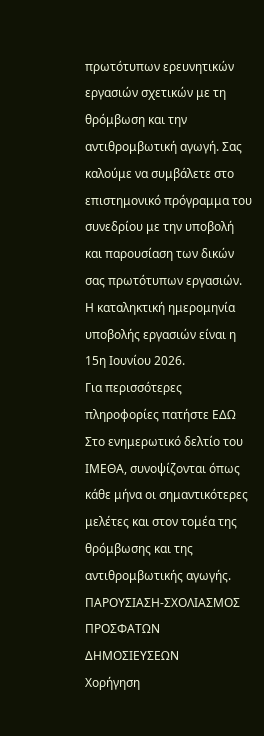πρωτότυπων ερευνητικών εργασιών σχετικών με τη θρόμβωση και την αντιθρομβωτική αγωγή. Σας καλούμε να συμβάλετε στο επιστημονικό πρόγραμμα του συνεδρίου με την υποβολή και παρουσίαση των δικών σας πρωτότυπων εργασιών.
Η καταληκτική ημερομηνία υποβολής εργασιών είναι η 15η Ιουνίου 2026.
Για περισσότερες πληροφορίες πατήστε ΕΔΩ
Στο ενημερωτικό δελτίο του ΙΜΕΘΑ, συνοψίζονται όπως κάθε μήνα οι σημαντικότερες μελέτες και στον τομέα της θρόμβωσης και της αντιθρομβωτικής αγωγής.
ΠΑΡΟΥΣΙΑΣΗ-ΣΧΟΛΙΑΣΜΟΣ ΠΡΟΣΦΑΤΩΝ ΔΗΜΟΣΙΕΥΣΕΩΝ
Χορήγηση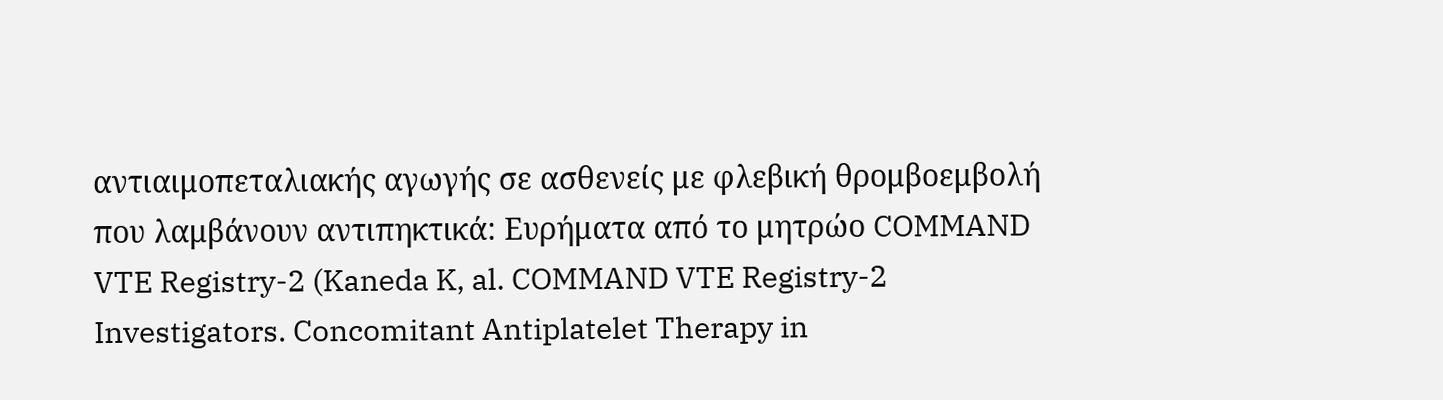αντιαιμοπεταλιακής αγωγής σε ασθενείς με φλεβική θρομβοεμβολή που λαμβάνουν αντιπηκτικά: Ευρήματα από το μητρώο COMMAND VTE Registry-2 (Kaneda K, al. COMMAND VTE Registry-2 Investigators. Concomitant Antiplatelet Therapy in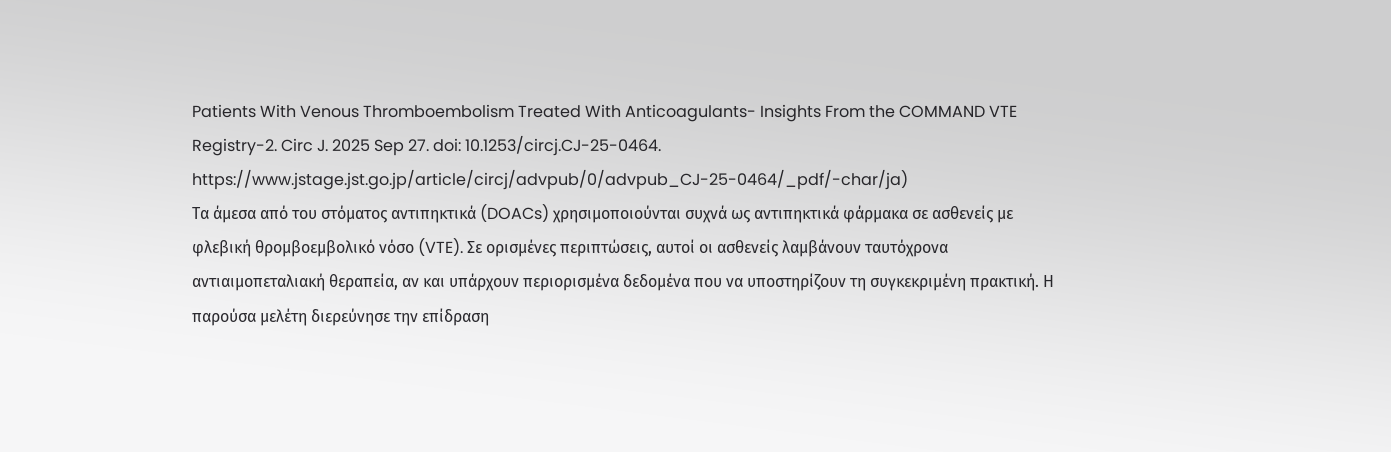Patients With Venous Thromboembolism Treated With Anticoagulants- Insights From the COMMAND VTE Registry-2. Circ J. 2025 Sep 27. doi: 10.1253/circj.CJ-25-0464. https://www.jstage.jst.go.jp/article/circj/advpub/0/advpub_CJ-25-0464/_pdf/-char/ja)
Τα άμεσα από του στόματος αντιπηκτικά (DOACs) χρησιμοποιούνται συχνά ως αντιπηκτικά φάρμακα σε ασθενείς με φλεβική θρομβοεμβολικό νόσο (VTE). Σε ορισμένες περιπτώσεις, αυτοί οι ασθενείς λαμβάνουν ταυτόχρονα αντιαιμοπεταλιακή θεραπεία, αν και υπάρχουν περιορισμένα δεδομένα που να υποστηρίζουν τη συγκεκριμένη πρακτική. Η παρούσα μελέτη διερεύνησε την επίδραση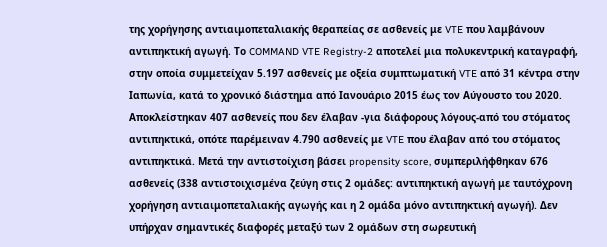της χορήγησης αντιαιμοπεταλιακής θεραπείας σε ασθενείς με VTE που λαμβάνουν αντιπηκτική αγωγή. Το COMMAND VTE Registry-2 αποτελεί μια πολυκεντρική καταγραφή, στην οποία συμμετείχαν 5.197 ασθενείς με οξεία συμπτωματική VTE από 31 κέντρα στην Ιαπωνία, κατά το χρονικό διάστημα από Ιανουάριο 2015 έως τον Αύγουστο του 2020. Αποκλείστηκαν 407 ασθενείς που δεν έλαβαν -για διάφορους λόγους-από του στόματος αντιπηκτικά, οπότε παρέμειναν 4.790 ασθενείς με VTE που έλαβαν από του στόματος αντιπηκτικά. Μετά την αντιστοίχιση βάσει propensity score, συμπεριλήφθηκαν 676 ασθενείς (338 αντιστοιχισμένα ζεύγη στις 2 ομάδες: αντιπηκτική αγωγή με ταυτόχρονη χορήγηση αντιαιμοπεταλιακής αγωγής και η 2 ομάδα μόνο αντιπηκτική αγωγή). Δεν υπήρχαν σημαντικές διαφορές μεταξύ των 2 ομάδων στη σωρευτική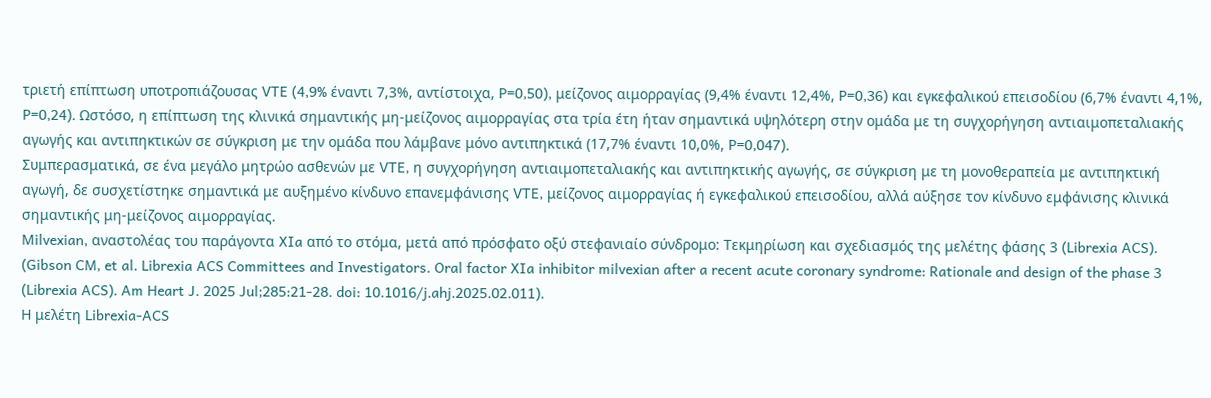τριετή επίπτωση υποτροπιάζουσας VTE (4,9% έναντι 7,3%, αντίστοιχα, P=0,50), μείζονος αιμορραγίας (9,4% έναντι 12,4%, P=0,36) και εγκεφαλικού επεισοδίου (6,7% έναντι 4,1%, P=0,24). Ωστόσο, η επίπτωση της κλινικά σημαντικής μη-μείζονος αιμορραγίας στα τρία έτη ήταν σημαντικά υψηλότερη στην ομάδα με τη συγχορήγηση αντιαιμοπεταλιακής αγωγής και αντιπηκτικών σε σύγκριση με την ομάδα που λάμβανε μόνο αντιπηκτικά (17,7% έναντι 10,0%, P=0,047).
Συμπερασματικά, σε ένα μεγάλο μητρώο ασθενών με VTE, η συγχορήγηση αντιαιμοπεταλιακής και αντιπηκτικής αγωγής, σε σύγκριση με τη μονοθεραπεία με αντιπηκτική αγωγή, δε συσχετίστηκε σημαντικά με αυξημένο κίνδυνο επανεμφάνισης VTE, μείζονος αιμορραγίας ή εγκεφαλικού επεισοδίου, αλλά αύξησε τον κίνδυνο εμφάνισης κλινικά σημαντικής μη-μείζονος αιμορραγίας.
Μilvexian, αναστολέας του παράγοντα XIa από το στόμα, μετά από πρόσφατο οξύ στεφανιαίο σύνδρομο: Τεκμηρίωση και σχεδιασμός της μελέτης φάσης 3 (Librexia ACS). (Gibson CM, et al. Librexia ACS Committees and Investigators. Oral factor XIa inhibitor milvexian after a recent acute coronary syndrome: Rationale and design of the phase 3 (Librexia ACS). Am Heart J. 2025 Jul;285:21-28. doi: 10.1016/j.ahj.2025.02.011).
Η μελέτη Librexia-ACS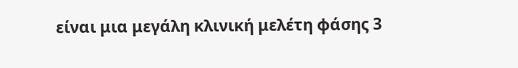είναι μια μεγάλη κλινική μελέτη φάσης 3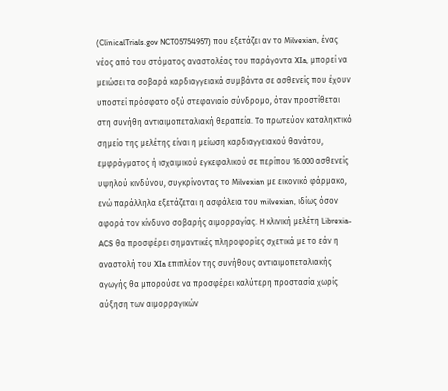(ClinicalTrials.gov NCT05754957) που εξετάζει αν το Μilvexian, ένας νέος από του στόματος αναστολέας του παράγοντα XIa, μπορεί να μειώσει τα σοβαρά καρδιαγγειακά συμβάντα σε ασθενείς που έχουν υποστεί πρόσφατο οξύ στεφανιαίο σύνδρομο, όταν προστίθεται στη συνήθη αντιαιμοπεταλιακή θεραπεία. Το πρωτεύον καταληκτικό σημείο της μελέτης είναι η μείωση καρδιαγγειακού θανάτου, εμφράγματος ή ισχαιμικού εγκεφαλικού σε περίπου 16.000 ασθενείς υψηλού κινδύνου, συγκρίνοντας το Μilvexian με εικονικό φάρμακο, ενώ παράλληλα εξετάζεται η ασφάλεια του milvexian, ιδίως όσον αφορά τον κίνδυνο σοβαρής αιμορραγίας. Η κλινική μελέτη Librexia-ACS θα προσφέρει σημαντικές πληροφορίες σχετικά με το εάν η αναστολή του XIa επιπλέον της συνήθους αντιαιμοπεταλιακής αγωγής θα μπορούσε να προσφέρει καλύτερη προστασία χωρίς αύξηση των αιμορραγικών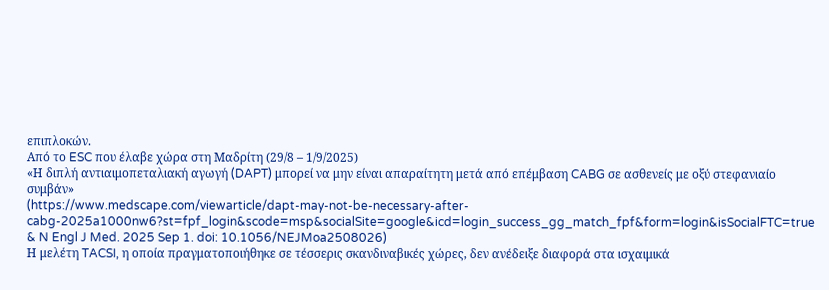επιπλοκών.
Από το ESC που έλαβε χώρα στη Μαδρίτη (29/8 – 1/9/2025)
«Η διπλή αντιαιμοπεταλιακή αγωγή (DAPT) μπορεί να μην είναι απαραίτητη μετά από επέμβαση CABG σε ασθενείς με οξύ στεφανιαίο συμβάν»
(https://www.medscape.com/viewarticle/dapt-may-not-be-necessary-after-cabg-2025a1000nw6?st=fpf_login&scode=msp&socialSite=google&icd=login_success_gg_match_fpf&form=login&isSocialFTC=true & N Engl J Med. 2025 Sep 1. doi: 10.1056/NEJMoa2508026)
Η μελέτη TACSI, η οποία πραγματοποιήθηκε σε τέσσερις σκανδιναβικές χώρες, δεν ανέδειξε διαφορά στα ισχαιμικά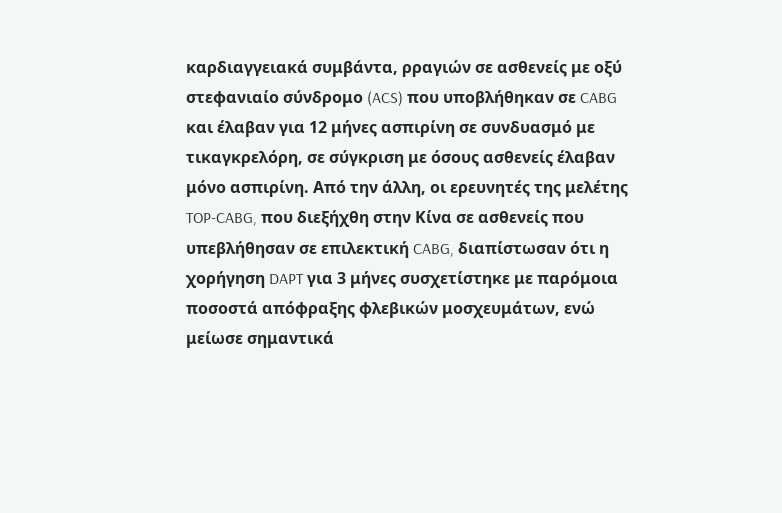καρδιαγγειακά συμβάντα, ρραγιών σε ασθενείς με οξύ στεφανιαίο σύνδρομο (ACS) που υποβλήθηκαν σε CABG και έλαβαν για 12 μήνες ασπιρίνη σε συνδυασμό με τικαγκρελόρη, σε σύγκριση με όσους ασθενείς έλαβαν μόνο ασπιρίνη. Από την άλλη, οι ερευνητές της μελέτης TOP-CABG, που διεξήχθη στην Κίνα σε ασθενείς που υπεβλήθησαν σε επιλεκτική CABG, διαπίστωσαν ότι η χορήγηση DAPT για 3 μήνες συσχετίστηκε με παρόμοια ποσοστά απόφραξης φλεβικών μοσχευμάτων, ενώ μείωσε σημαντικά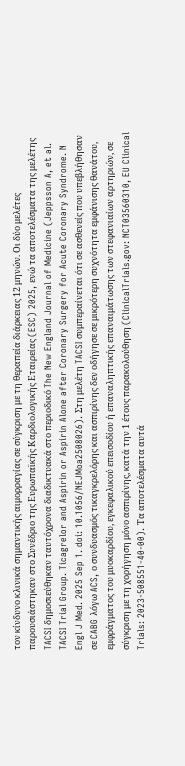τον κίνδυνο κλινικά σημαντικής αιμορραγίας σε σύγκριση με τη θεραπεία διάρκειας 12 μηνών. Οι δύο μελέτες παρουσιάστηκαν στο Συνέδριο της Ευρωπαϊκής Καρδιολογικής Εταιρείας (ESC) 2025, ενώ τα αποτελέσματα της μελέτης TACSI δημοσιεύθηκαν ταυτόχρονα διαδικτυακά στο περιοδικό The New England Journal of Medicine (Jeppsson A, et al. TACSI Trial Group. Ticagrelor and Aspirin or Aspirin Alone after Coronary Surgery for Acute Coronary Syndrome. N Engl J Med. 2025 Sep 1. doi: 10.1056/NEJMoa2508026). Στη μελέτη TACSI συμπεραίνεται ότι σε ασθενείς που υπεβλήθησαν σε CABG λόγω ACS, ο συνδυασμός τικαγκρελόρης και ασπιρίνης δεν οδήγησε σε μικρότερη συχνότητα εμφάνισης θανάτου, εμφράγματος του μυοκαρδίου, εγκεφαλικού επεισοδίου ή επαναληπτικής επαναιμάτωσης των στεφανιαίων αρτηριών, σε σύγκριση με τη χορήγηση μόνο ασπιρίνης, κατά την 1 έτους παρακολούθηση (ClinicalTrials.gov: NCT03560310, EU Clinical Trials: 2023-508551-40-00). Τα αποτελέσματα αυτά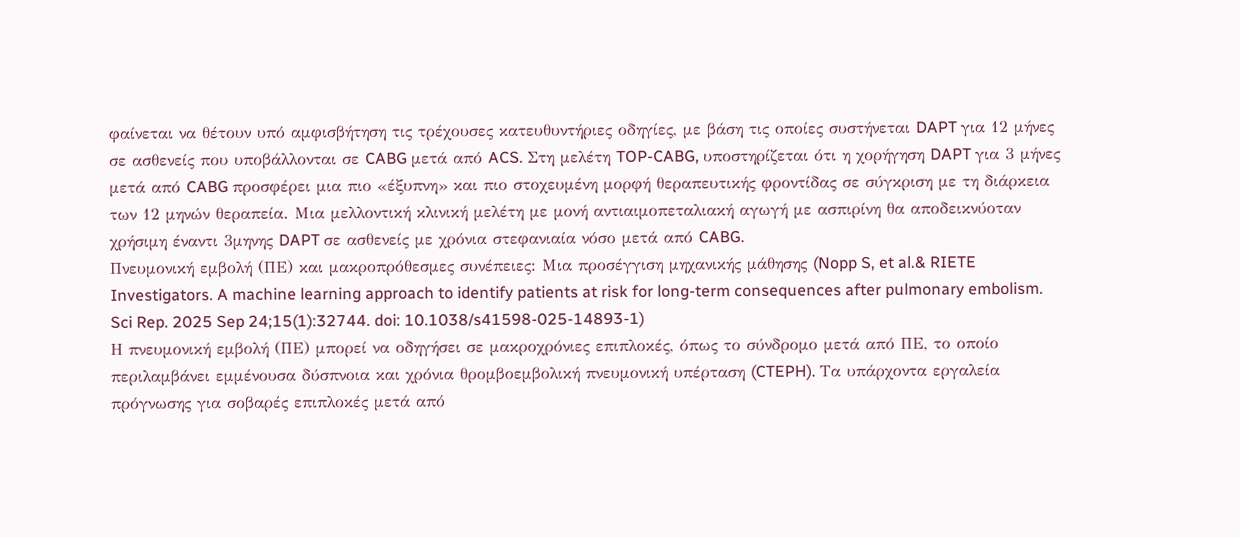φαίνεται να θέτουν υπό αμφισβήτηση τις τρέχουσες κατευθυντήριες οδηγίες, με βάση τις οποίες συστήνεται DAPT για 12 μήνες σε ασθενείς που υποβάλλονται σε CABG μετά από ACS. Στη μελέτη TOP-CABG, υποστηρίζεται ότι η χορήγηση DAPT για 3 μήνες μετά από CABG προσφέρει μια πιο «έξυπνη» και πιο στοχευμένη μορφή θεραπευτικής φροντίδας σε σύγκριση με τη διάρκεια των 12 μηνών θεραπεία. Μια μελλοντική κλινική μελέτη με μονή αντιαιμοπεταλιακή αγωγή με ασπιρίνη θα αποδεικνύοταν χρήσιμη έναντι 3μηνης DAPT σε ασθενείς με χρόνια στεφανιαία νόσο μετά από CABG.
Πνευμονική εμβολή (ΠE) και μακροπρόθεσμες συνέπειες: Μια προσέγγιση μηχανικής μάθησης (Nopp S, et al.& RIETE Investigators. A machine learning approach to identify patients at risk for long-term consequences after pulmonary embolism. Sci Rep. 2025 Sep 24;15(1):32744. doi: 10.1038/s41598-025-14893-1)
Η πνευμονική εμβολή (ΠΕ) μπορεί να οδηγήσει σε μακροχρόνιες επιπλοκές, όπως το σύνδρομο μετά από ΠΕ, το οποίο περιλαμβάνει εμμένουσα δύσπνοια και χρόνια θρομβοεμβολική πνευμονική υπέρταση (CTEPH). Τα υπάρχοντα εργαλεία πρόγνωσης για σοβαρές επιπλοκές μετά από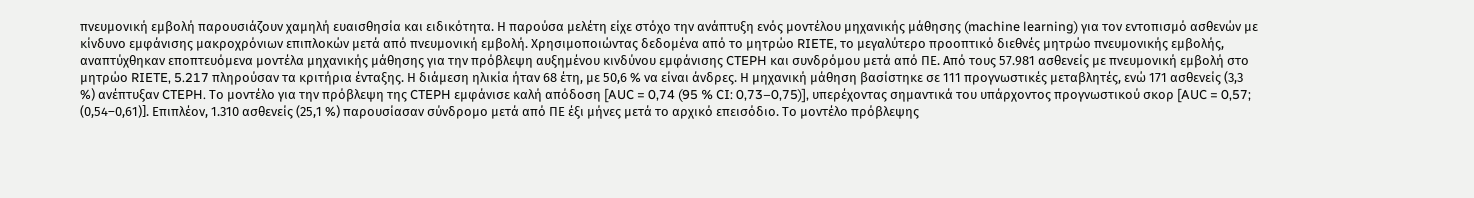πνευμονική εμβολή παρουσιάζουν χαμηλή ευαισθησία και ειδικότητα. Η παρούσα μελέτη είχε στόχο την ανάπτυξη ενός μοντέλου μηχανικής μάθησης (machine learning) για τον εντοπισμό ασθενών με κίνδυνο εμφάνισης μακροχρόνιων επιπλοκών μετά από πνευμονική εμβολή. Χρησιμοποιώντας δεδομένα από το μητρώο RIETE, το μεγαλύτερο προοπτικό διεθνές μητρώο πνευμονικής εμβολής, αναπτύχθηκαν εποπτευόμενα μοντέλα μηχανικής μάθησης για την πρόβλεψη αυξημένου κινδύνου εμφάνισης CTEPH και συνδρόμου μετά από ΠΕ. Από τους 57.981 ασθενείς με πνευμονική εμβολή στο μητρώο RIETE, 5.217 πληρούσαν τα κριτήρια ένταξης. Η διάμεση ηλικία ήταν 68 έτη, με 50,6 % να είναι άνδρες. Η μηχανική μάθηση βασίστηκε σε 111 προγνωστικές μεταβλητές, ενώ 171 ασθενείς (3,3 %) ανέπτυξαν CTEPH. Το μοντέλο για την πρόβλεψη της CTEPH εμφάνισε καλή απόδοση [AUC = 0,74 (95 % CI: 0,73–0,75)], υπερέχοντας σημαντικά του υπάρχοντος προγνωστικού σκορ [AUC = 0,57; (0,54–0,61)]. Επιπλέον, 1.310 ασθενείς (25,1 %) παρουσίασαν σύνδρομο μετά από ΠΕ έξι μήνες μετά το αρχικό επεισόδιο. Το μοντέλο πρόβλεψης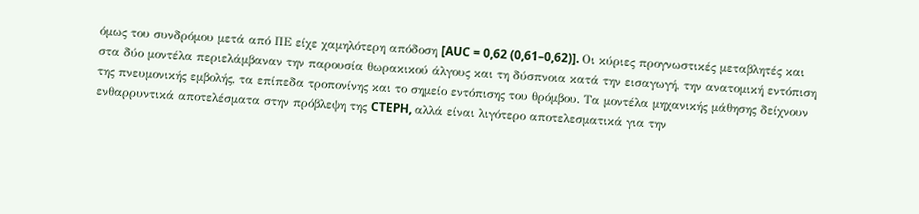όμως του συνδρόμου μετά από ΠΕ είχε χαμηλότερη απόδοση [AUC = 0,62 (0,61–0,62)]. Οι κύριες προγνωστικές μεταβλητές και στα δύο μοντέλα περιελάμβαναν την παρουσία θωρακικού άλγους και τη δύσπνοια κατά την εισαγωγή, την ανατομική εντόπιση της πνευμονικής εμβολής, τα επίπεδα τροπονίνης και το σημείο εντόπισης του θρόμβου. Τα μοντέλα μηχανικής μάθησης δείχνουν ενθαρρυντικά αποτελέσματα στην πρόβλεψη της CTEPH, αλλά είναι λιγότερο αποτελεσματικά για την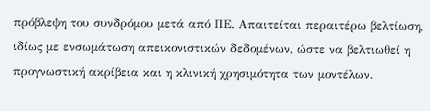πρόβλεψη του συνδρόμου μετά από ΠΕ. Απαιτείται περαιτέρω βελτίωση, ιδίως με ενσωμάτωση απεικονιστικών δεδομένων, ώστε να βελτιωθεί η προγνωστική ακρίβεια και η κλινική χρησιμότητα των μοντέλων.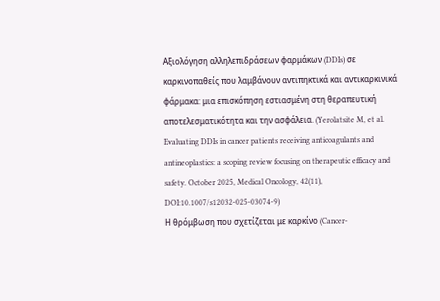Αξιολόγηση αλληλεπιδράσεων φαρμάκων (DDIs) σε καρκινοπαθείς που λαμβάνουν αντιπηκτικά και αντικαρκινικά φάρμακα: μια επισκόπηση εστιασμένη στη θεραπευτική αποτελεσματικότητα και την ασφάλεια. (Yerolatsite M, et al. Evaluating DDIs in cancer patients receiving anticoagulants and antineoplastics: a scoping review focusing on therapeutic efficacy and safety. October 2025, Medical Oncology, 42(11), DOI:10.1007/s12032-025-03074-9)
Η θρόμβωση που σχετίζεται με καρκίνο (Cancer-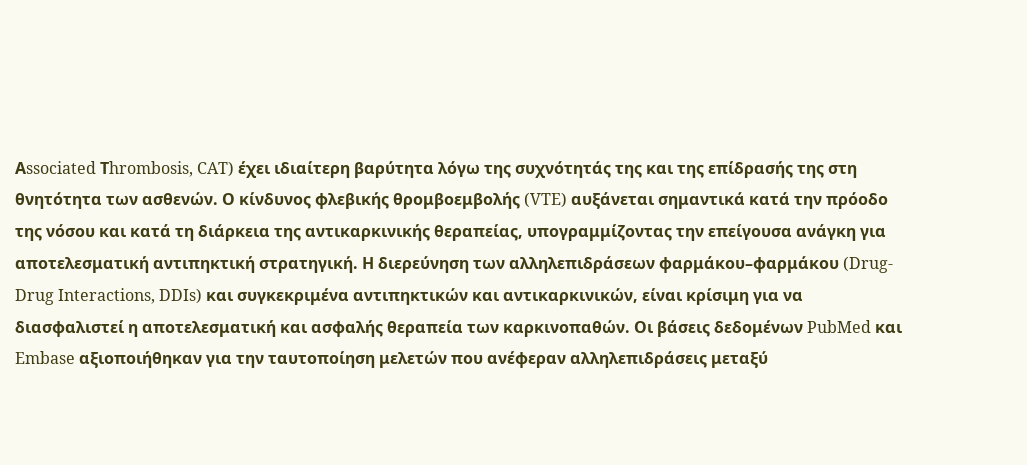Αssociated Τhrombosis, CAT) έχει ιδιαίτερη βαρύτητα λόγω της συχνότητάς της και της επίδρασής της στη θνητότητα των ασθενών. Ο κίνδυνος φλεβικής θρομβοεμβολής (VTE) αυξάνεται σημαντικά κατά την πρόοδο της νόσου και κατά τη διάρκεια της αντικαρκινικής θεραπείας, υπογραμμίζοντας την επείγουσα ανάγκη για αποτελεσματική αντιπηκτική στρατηγική. Η διερεύνηση των αλληλεπιδράσεων φαρμάκου–φαρμάκου (Drug-Drug Interactions, DDIs) και συγκεκριμένα αντιπηκτικών και αντικαρκινικών, είναι κρίσιμη για να διασφαλιστεί η αποτελεσματική και ασφαλής θεραπεία των καρκινοπαθών. Οι βάσεις δεδομένων PubMed και Embase αξιοποιήθηκαν για την ταυτοποίηση μελετών που ανέφεραν αλληλεπιδράσεις μεταξύ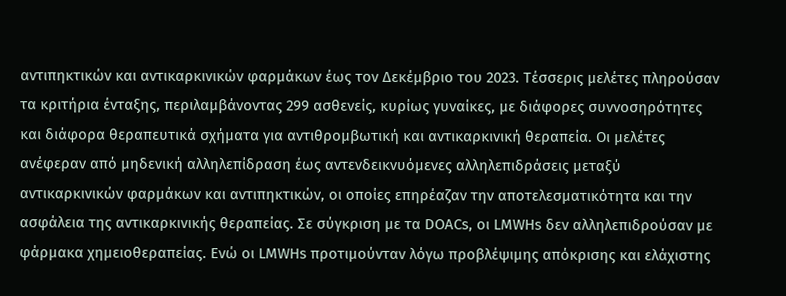αντιπηκτικών και αντικαρκινικών φαρμάκων έως τον Δεκέμβριο του 2023. Τέσσερις μελέτες πληρούσαν τα κριτήρια ένταξης, περιλαμβάνοντας 299 ασθενείς, κυρίως γυναίκες, με διάφορες συννοσηρότητες και διάφορα θεραπευτικά σχήματα για αντιθρομβωτική και αντικαρκινική θεραπεία. Οι μελέτες ανέφεραν από μηδενική αλληλεπίδραση έως αντενδεικνυόμενες αλληλεπιδράσεις μεταξύ αντικαρκινικών φαρμάκων και αντιπηκτικών, οι οποίες επηρέαζαν την αποτελεσματικότητα και την ασφάλεια της αντικαρκινικής θεραπείας. Σε σύγκριση με τα DOACs, οι LMWHs δεν αλληλεπιδρούσαν με φάρμακα χημειοθεραπείας. Ενώ οι LMWHs προτιμούνταν λόγω προβλέψιμης απόκρισης και ελάχιστης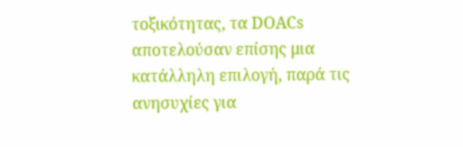τοξικότητας, τα DOACs αποτελούσαν επίσης μια κατάλληλη επιλογή, παρά τις ανησυχίες για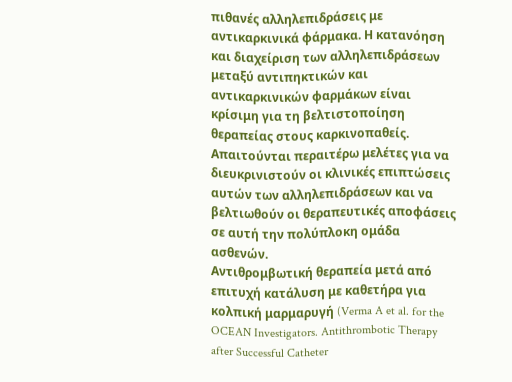πιθανές αλληλεπιδράσεις με αντικαρκινικά φάρμακα. Η κατανόηση και διαχείριση των αλληλεπιδράσεων μεταξύ αντιπηκτικών και αντικαρκινικών φαρμάκων είναι κρίσιμη για τη βελτιστοποίηση θεραπείας στους καρκινοπαθείς. Απαιτούνται περαιτέρω μελέτες για να διευκρινιστούν οι κλινικές επιπτώσεις αυτών των αλληλεπιδράσεων και να βελτιωθούν οι θεραπευτικές αποφάσεις σε αυτή την πολύπλοκη ομάδα ασθενών.
Αντιθρομβωτική θεραπεία μετά από επιτυχή κατάλυση με καθετήρα για κολπική μαρμαρυγή (Verma A et al. for the OCEAN Investigators. Antithrombotic Therapy after Successful Catheter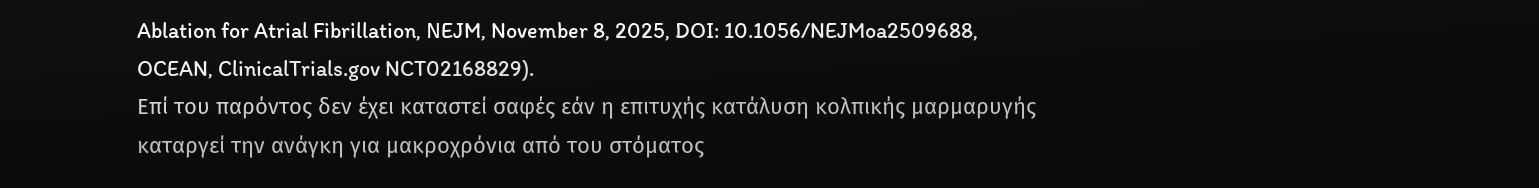Ablation for Atrial Fibrillation, ΝEJM, November 8, 2025, DOI: 10.1056/NEJMoa2509688, OCEAN, ClinicalTrials.gov NCT02168829).
Επί του παρόντος δεν έχει καταστεί σαφές εάν η επιτυχής κατάλυση κολπικής μαρμαρυγής καταργεί την ανάγκη για μακροχρόνια από του στόματος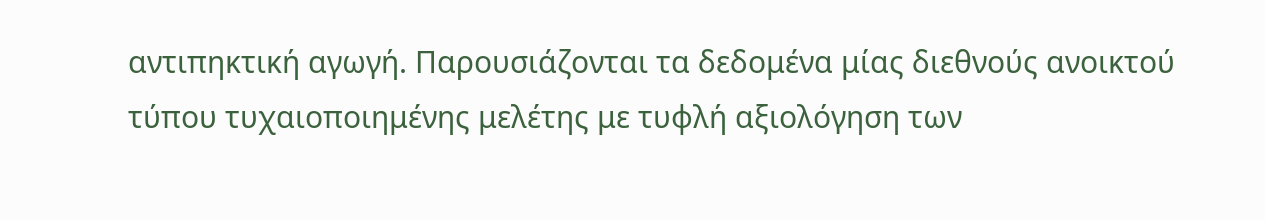αντιπηκτική αγωγή. Παρουσιάζονται τα δεδομένα μίας διεθνούς ανοικτού τύπου τυχαιοποιημένης μελέτης με τυφλή αξιολόγηση των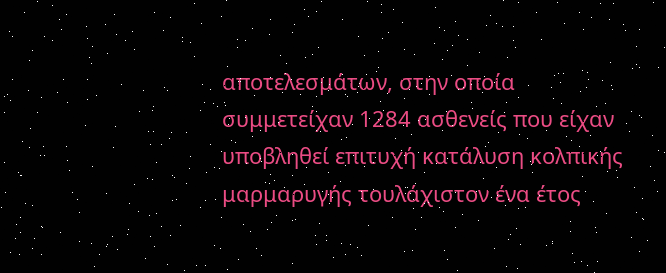αποτελεσμάτων, στην οποία συμμετείχαν 1284 ασθενείς που είχαν υποβληθεί επιτυχή κατάλυση κολπικής μαρμαρυγής τουλάχιστον ένα έτος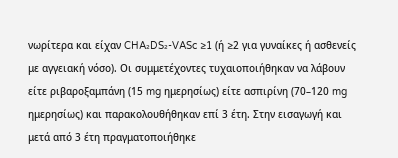νωρίτερα και είχαν CHA₂DS₂-VASc ≥1 (ή ≥2 για γυναίκες ή ασθενείς με αγγειακή νόσο). Οι συμμετέχοντες τυχαιοποιήθηκαν να λάβουν είτε ριβαροξαμπάνη (15 mg ημερησίως) είτε ασπιρίνη (70–120 mg ημερησίως) και παρακολουθήθηκαν επί 3 έτη. Στην εισαγωγή και μετά από 3 έτη πραγματοποιήθηκε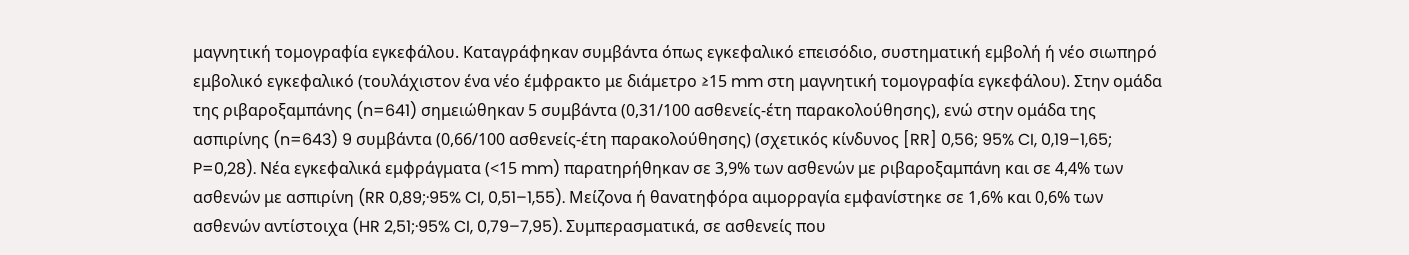μαγνητική τομογραφία εγκεφάλου. Καταγράφηκαν συμβάντα όπως εγκεφαλικό επεισόδιο, συστηματική εμβολή ή νέο σιωπηρό εμβολικό εγκεφαλικό (τουλάχιστον ένα νέο έμφρακτο με διάμετρο ≥15 mm στη μαγνητική τομογραφία εγκεφάλου). Στην ομάδα της ριβαροξαμπάνης (n=641) σημειώθηκαν 5 συμβάντα (0,31/100 ασθενείς-έτη παρακολούθησης), ενώ στην ομάδα της ασπιρίνης (n=643) 9 συμβάντα (0,66/100 ασθενείς-έτη παρακολούθησης) (σχετικός κίνδυνος [RR] 0,56; 95% CI, 0,19–1,65; P=0,28). Νέα εγκεφαλικά εμφράγματα (<15 mm) παρατηρήθηκαν σε 3,9% των ασθενών με ριβαροξαμπάνη και σε 4,4% των ασθενών με ασπιρίνη (RR 0,89;·95% CI, 0,51–1,55). Μείζονα ή θανατηφόρα αιμορραγία εμφανίστηκε σε 1,6% και 0,6% των ασθενών αντίστοιχα (HR 2,51;·95% CI, 0,79–7,95). Συμπερασματικά, σε ασθενείς που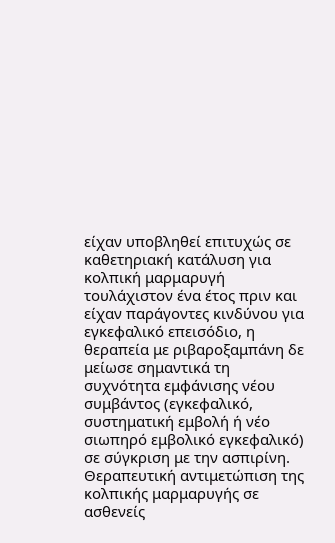είχαν υποβληθεί επιτυχώς σε καθετηριακή κατάλυση για κολπική μαρμαρυγή τουλάχιστον ένα έτος πριν και είχαν παράγοντες κινδύνου για εγκεφαλικό επεισόδιο, η θεραπεία με ριβαροξαμπάνη δε μείωσε σημαντικά τη συχνότητα εμφάνισης νέου συμβάντος (εγκεφαλικό, συστηματική εμβολή ή νέο σιωπηρό εμβολικό εγκεφαλικό) σε σύγκριση με την ασπιρίνη.
Θεραπευτική αντιμετώπιση της κολπικής μαρμαρυγής σε ασθενείς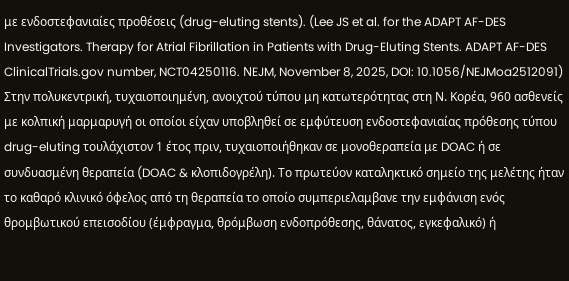με ενδοστεφανιαίες προθέσεις (drug-eluting stents). (Lee JS et al. for the ADAPT AF-DES Investigators. Therapy for Atrial Fibrillation in Patients with Drug-Eluting Stents. ADAPT AF-DES ClinicalTrials.gov number, NCT04250116. ΝEJM, November 8, 2025, DOI: 10.1056/NEJMoa2512091)
Στην πολυκεντρική, τυχαιοποιημένη, ανοιχτού τύπου μη κατωτερότητας στη Ν. Κορέα, 960 ασθενείς με κολπική μαρμαρυγή οι οποίοι είχαν υποβληθεί σε εμφύτευση ενδοστεφανιαίας πρόθεσης τύπου drug-eluting τουλάχιστον 1 έτος πριν, τυχαιοποιήθηκαν σε μονοθεραπεία με DOAC ή σε συνδυασμένη θεραπεία (DOAC & κλοπιδογρέλη). Το πρωτεύον καταληκτικό σημείο της μελέτης ήταν το καθαρό κλινικό όφελος από τη θεραπεία το οποίο συμπεριελαμβανε την εμφάνιση ενός θρομβωτικού επεισοδίου (έμφραγμα, θρόμβωση ενδοπρόθεσης, θάνατος, εγκεφαλικό) ή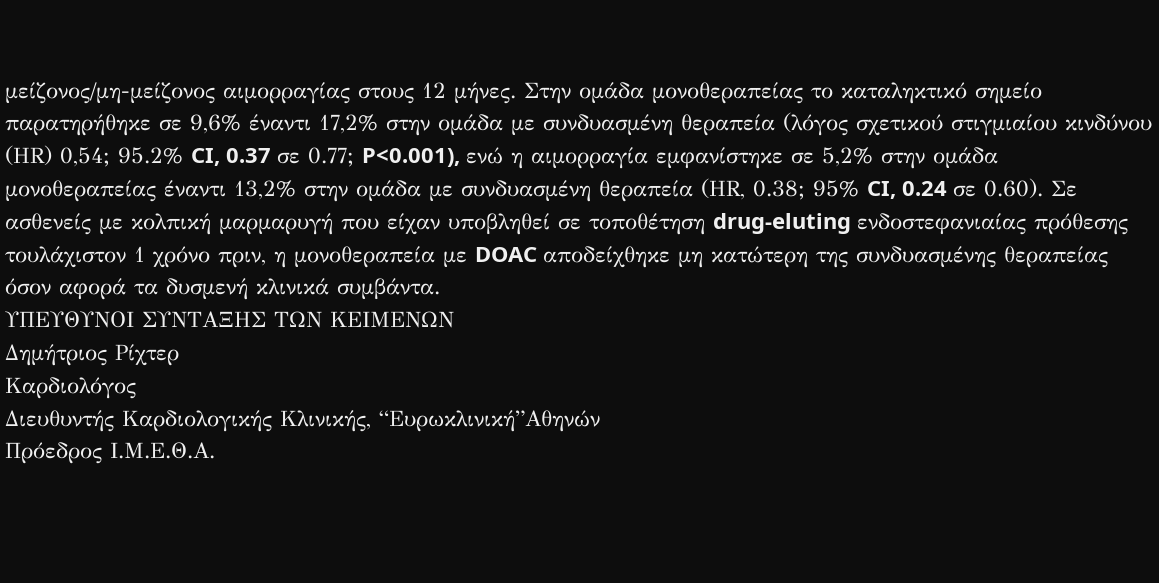μείζονος/μη-μείζονος αιμορραγίας στους 12 μήνες. Στην ομάδα μονοθεραπείας το καταληκτικό σημείο παρατηρήθηκε σε 9,6% έναντι 17,2% στην ομάδα με συνδυασμένη θεραπεία (λόγος σχετικού στιγμιαίου κινδύνου (ΗR) 0,54; 95.2% CI, 0.37 σε 0.77; P<0.001), ενώ η αιμορραγία εμφανίστηκε σε 5,2% στην ομάδα μονοθεραπείας έναντι 13,2% στην ομάδα με συνδυασμένη θεραπεία (ΗR, 0.38; 95% CI, 0.24 σε 0.60). Σε ασθενείς με κολπική μαρμαρυγή που είχαν υποβληθεί σε τοποθέτηση drug-eluting ενδοστεφανιαίας πρόθεσης τουλάχιστον 1 χρόνο πριν, η μονοθεραπεία με DOAC αποδείχθηκε μη κατώτερη της συνδυασμένης θεραπείας όσον αφορά τα δυσμενή κλινικά συμβάντα.
ΥΠΕΥΘΥΝΟΙ ΣΥΝΤΑΞΗΣ ΤΩΝ ΚΕΙΜΕΝΩΝ
Δημήτριος Ρίχτερ
Καρδιολόγος
Διευθυντής Καρδιολογικής Κλινικής, “Ευρωκλινική”Αθηνών
Πρόεδρος Ι.Μ.Ε.Θ.Α.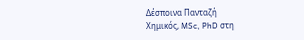Δέσποινα Πανταζή
Χημικός, MSc, PhD στη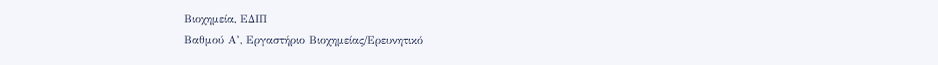Βιοχημεία, ΕΔΙΠ
Βαθμού Α’, Εργαστήριο Βιοχημείας/Eρευνητικό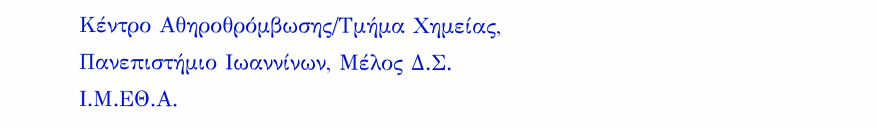Κέντρο Αθηροθρόμβωσης/Τμήμα Χημείας,
Πανεπιστήμιο Ιωαννίνων, Μέλος Δ.Σ. Ι.Μ.ΕΘ.Α.